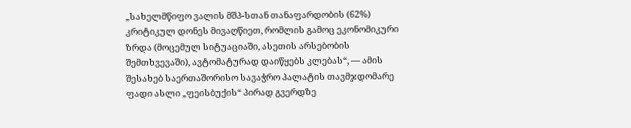„სახელმწიფო ვალის მშპ-სთან თანაფარდობის (62%) კრიტიკულ დონეს მივაღწიეთ, რომლის გამოც ეკონომიკური ზრდა (მოცემულ სიტუაციაში, ასეთის არსებობის შემთხვევაში), ავტომატურად დაიწყებს კლებას“, — ამის შესახებ საერთაშორისო სავაჭრო პალატის თავმჯდომარე ფადი ასლი „ფეისბუქის“ პირად გვერდზე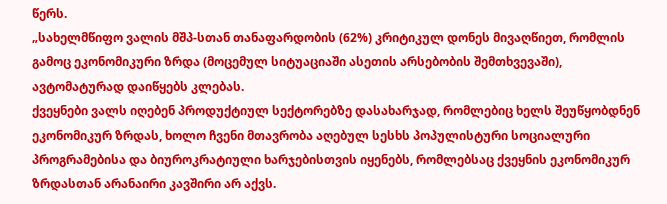წერს.
„სახელმწიფო ვალის მშპ-სთან თანაფარდობის (62%) კრიტიკულ დონეს მივაღწიეთ, რომლის გამოც ეკონომიკური ზრდა (მოცემულ სიტუაციაში ასეთის არსებობის შემთხვევაში), ავტომატურად დაიწყებს კლებას.
ქვეყნები ვალს იღებენ პროდუქტიულ სექტორებზე დასახარჯად, რომლებიც ხელს შეუწყობდნენ ეკონომიკურ ზრდას, ხოლო ჩვენი მთავრობა აღებულ სესხს პოპულისტური სოციალური პროგრამებისა და ბიუროკრატიული ხარჯებისთვის იყენებს, რომლებსაც ქვეყნის ეკონომიკურ ზრდასთან არანაირი კავშირი არ აქვს.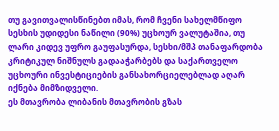თუ გავითვალისწინებთ იმას, რომ ჩვენი სახელმწიფო სესხის უდიდესი ნაწილი (90%) უცხოურ ვალუტაშია, თუ ლარი კიდევ უფრო გაუფასურდა, სესხი/მშპ თანაფარდობა კრიტიკულ ნიშნულს გადააჭარბებს და საქართველო უცხოური ინვესტიციების განსახორციელებლად აღარ იქნება მიმზიდველი.
ეს მთავრობა ლიბანის მთავრობის გზას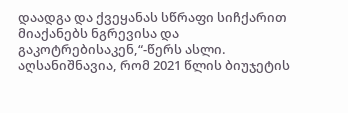დაადგა და ქვეყანას სწრაფი სიჩქარით მიაქანებს ნგრევისა და გაკოტრებისაკენ,“-წერს ასლი.
აღსანიშნავია, რომ 2021 წლის ბიუჯეტის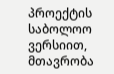პროექტის საბოლოო ვერსიით, მთავრობა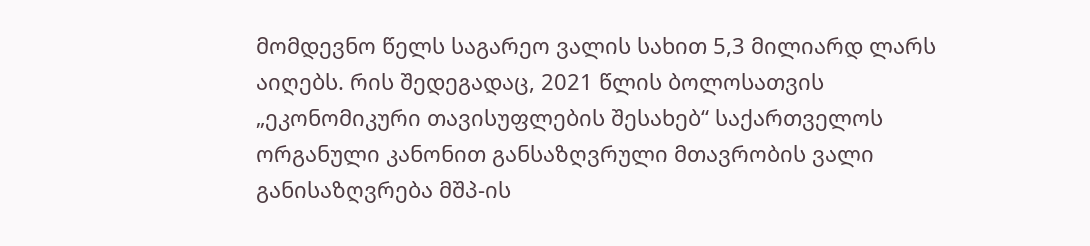მომდევნო წელს საგარეო ვალის სახით 5,3 მილიარდ ლარს აიღებს. რის შედეგადაც, 2021 წლის ბოლოსათვის „ეკონომიკური თავისუფლების შესახებ“ საქართველოს ორგანული კანონით განსაზღვრული მთავრობის ვალი განისაზღვრება მშპ-ის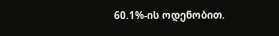60.1%-ის ოდენობით.